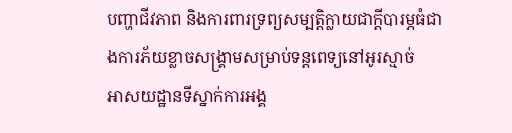បញ្ហាជីវភាព និងការពារទ្រព្យសម្បត្តិក្លាយជាក្តីបារម្ភធំជាងការភ័យខ្លាចសង្គ្រាមសម្រាប់ទន្តពេទ្យនៅអូរស្មាច់
អាសយដ្ឋានទីស្នាក់ការអង្គ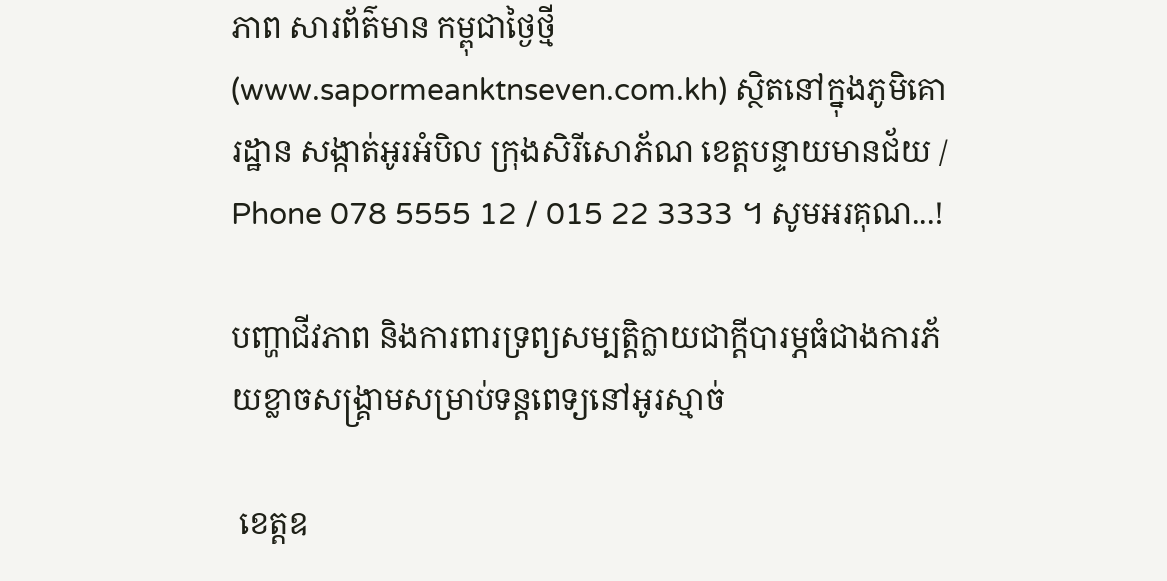ភាព សារព័ត៌មាន កម្ពុជាថ្ងៃថ្មី (www.sapormeanktnseven.com.kh) ស្ថិតនៅក្នុងភូមិគោរដ្ឋាន សង្កាត់អូរអំបិល ក្រុងសិរីសោភ័ណ ខេត្តបន្ទាយមានជ័យ / Phone 078 5555 12 / 015 22 3333 ។ សូមអរគុណ...!

បញ្ហាជីវភាព និងការពារទ្រព្យសម្បត្តិក្លាយជាក្តីបារម្ភធំជាងការភ័យខ្លាចសង្គ្រាមសម្រាប់ទន្តពេទ្យនៅអូរស្មាច់

 ខេត្តឧ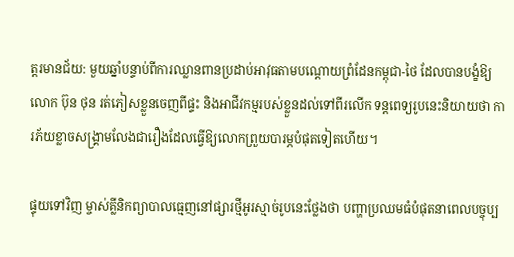ត្តរមានជ័យ: មួយឆ្នាំបន្ទាប់ពីការឈ្លានពានប្រដាប់អាវុធតាមបណ្តោយព្រំដែនកម្ពុជា-ថៃ ដែលបានបង្ខំឱ្យលោក ប៊ុន ថុន រត់ភៀសខ្លួនចេញពីផ្ទះ និងអាជីវកម្មរបស់ខ្លួនដល់ទៅពីរលើក ទន្តពេទ្យរូបនេះនិយាយថា ការភ័យខ្លាចសង្គ្រាមលែងជារឿងដែលធ្វើឱ្យលោកព្រួយបារម្ភបំផុតទៀតហើយ។

ផ្ទុយទៅវិញ ម្ចាស់គ្លីនិកព្យាបាលធ្មេញនៅផ្សារថ្មីអូរស្មាច់រូបនេះថ្លែងថា បញ្ហាប្រឈមធំបំផុតនាពេលបច្ចុប្ប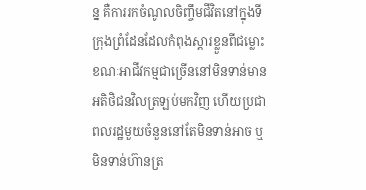ន្ន គឺការរកចំណូលចិញ្ចឹមជីវិតនៅក្នុងទីក្រុងព្រំដែនដែលកំពុងស្ដារខ្លួនពីជម្លោះ ខណៈអាជីវកម្មជាច្រើននៅមិនទាន់មានអតិថិជនវិលត្រឡប់មកវិញ ហើយប្រជាពលរដ្ឋមួយចំនួននៅតែមិនទាន់អាច ឬមិនទាន់ហ៊ានត្រ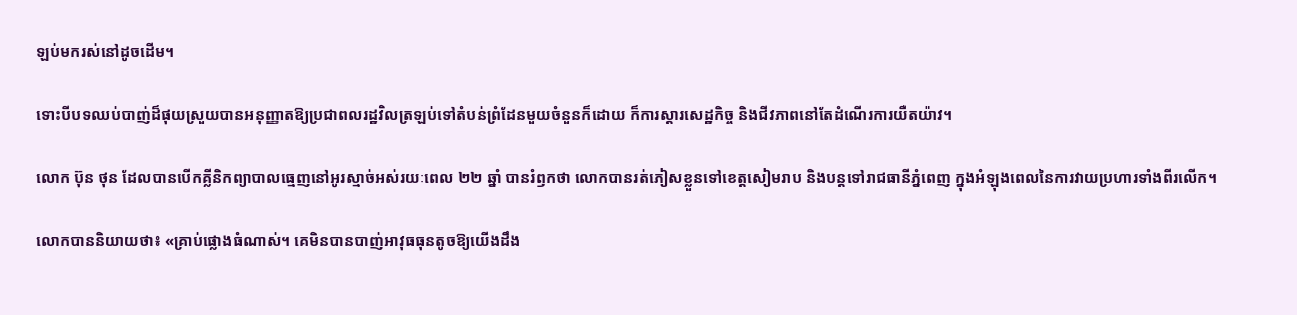ឡប់មករស់នៅដូចដើម។

ទោះបីបទឈប់បាញ់ដ៏ផុយស្រួយបានអនុញ្ញាតឱ្យប្រជាពលរដ្ឋវិលត្រឡប់ទៅតំបន់ព្រំដែនមួយចំនួនក៏ដោយ ក៏ការស្ដារសេដ្ឋកិច្ច និងជីវភាពនៅតែដំណើរការយឺតយ៉ាវ។

លោក ប៊ុន ថុន ដែលបានបើកគ្លីនិកព្យាបាលធ្មេញនៅអូរស្មាច់អស់រយៈពេល ២២ ឆ្នាំ បានរំឭកថា លោកបានរត់ភៀសខ្លួនទៅខេត្តសៀមរាប និងបន្តទៅរាជធានីភ្នំពេញ ក្នុងអំឡុងពេលនៃការវាយប្រហារទាំងពីរលើក។

លោកបាននិយាយថា៖ «គ្រាប់ផ្លោងធំណាស់។ គេមិនបានបាញ់អាវុធធុនតូចឱ្យយើងដឹង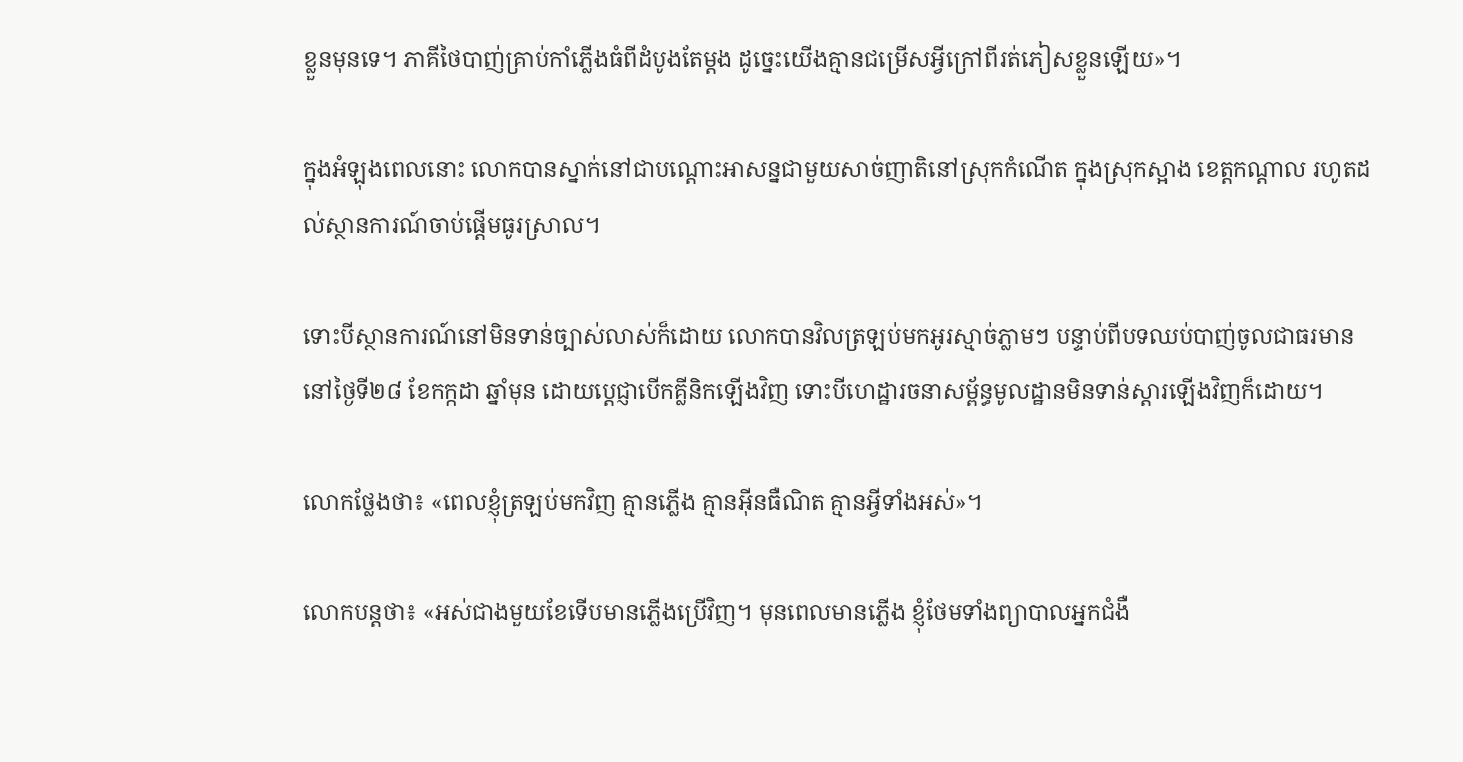ខ្លួនមុនទេ។ ភាគីថៃបាញ់គ្រាប់កាំភ្លើងធំពីដំបូងតែម្តង ដូច្នេះយើងគ្មានជម្រើសអ្វីក្រៅពីរត់ភៀសខ្លួនឡើយ»។

ក្នុងអំឡុងពេលនោះ លោកបានស្នាក់នៅជាបណ្ដោះអាសន្នជាមួយសាច់ញាតិនៅស្រុកកំណើត ក្នុងស្រុកស្អាង ខេត្តកណ្ដាល រហូតដល់ស្ថានការណ៍ចាប់ផ្ដើមធូរស្រាល។

ទោះបីស្ថានការណ៍នៅមិនទាន់ច្បាស់លាស់ក៏ដោយ លោកបានវិលត្រឡប់មកអូរស្មាច់ភ្លាមៗ បន្ទាប់ពីបទឈប់បាញ់ចូលជាធរមាននៅថ្ងៃទី២៨ ខែកក្កដា ឆ្នាំមុន ដោយប្តេជ្ញាបើកគ្លីនិកឡើងវិញ ទោះបីហេដ្ឋារចនាសម្ព័ន្ធមូលដ្ឋានមិនទាន់ស្ដារឡើងវិញក៏ដោយ។

លោកថ្លែងថា៖ «ពេលខ្ញុំត្រឡប់មកវិញ គ្មានភ្លើង គ្មានអ៊ីនធឺណិត គ្មានអ្វីទាំងអស់»។

លោកបន្តថា៖ «អស់ជាងមួយខែទើបមានភ្លើងប្រើវិញ។ មុនពេលមានភ្លើង ខ្ញុំថែមទាំងព្យាបាលអ្នកជំងឺ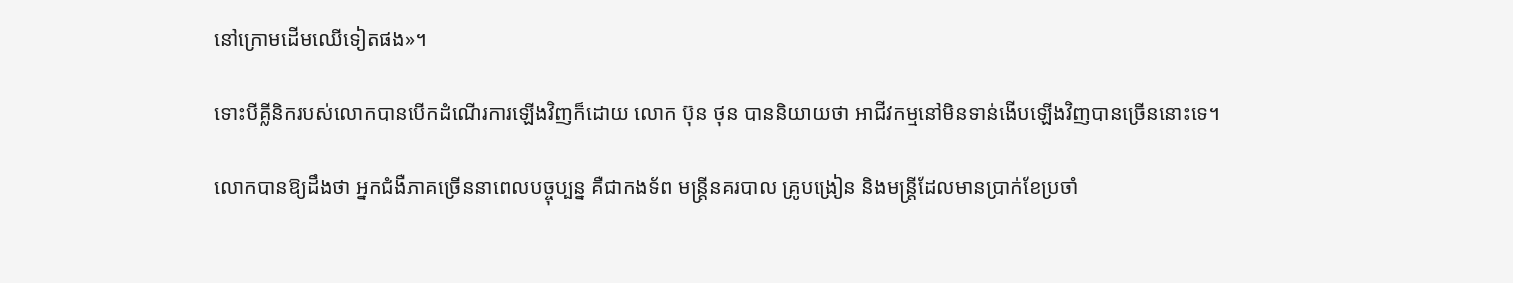នៅក្រោមដើមឈើទៀតផង»។

ទោះបីគ្លីនិករបស់លោកបានបើកដំណើរការឡើងវិញក៏ដោយ លោក ប៊ុន ថុន បាននិយាយថា អាជីវកម្មនៅមិនទាន់ងើបឡើងវិញបានច្រើននោះទេ។

លោកបានឱ្យដឹងថា អ្នកជំងឺភាគច្រើននាពេលបច្ចុប្បន្ន គឺជាកងទ័ព មន្ត្រីនគរបាល គ្រូបង្រៀន និងមន្ត្រីដែលមានប្រាក់ខែប្រចាំ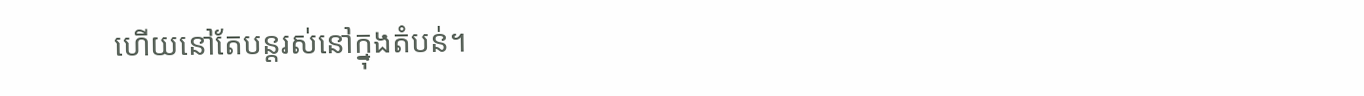ហើយនៅតែបន្តរស់នៅក្នុងតំបន់។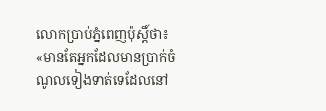លោកប្រាប់ភ្នំពេញប៉ុស្ដិ៍ថា៖ «មានតែអ្នកដែលមានប្រាក់ចំណូលទៀងទាត់ទេដែលនៅ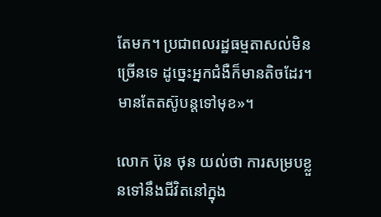តែមក។ ប្រជាពលរដ្ឋធម្មតាសល់មិនច្រើនទេ ដូច្នេះអ្នកជំងឺក៏មានតិចដែរ។ មានតែតស៊ូបន្តទៅមុខ»។

លោក ប៊ុន ថុន យល់ថា ការសម្របខ្លួនទៅនឹងជីវិតនៅក្នុង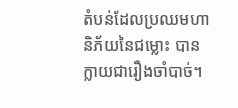តំបន់ដែលប្រឈមហានិភ័យនៃជម្លោះ បានក្លាយជារឿងចាំបាច់។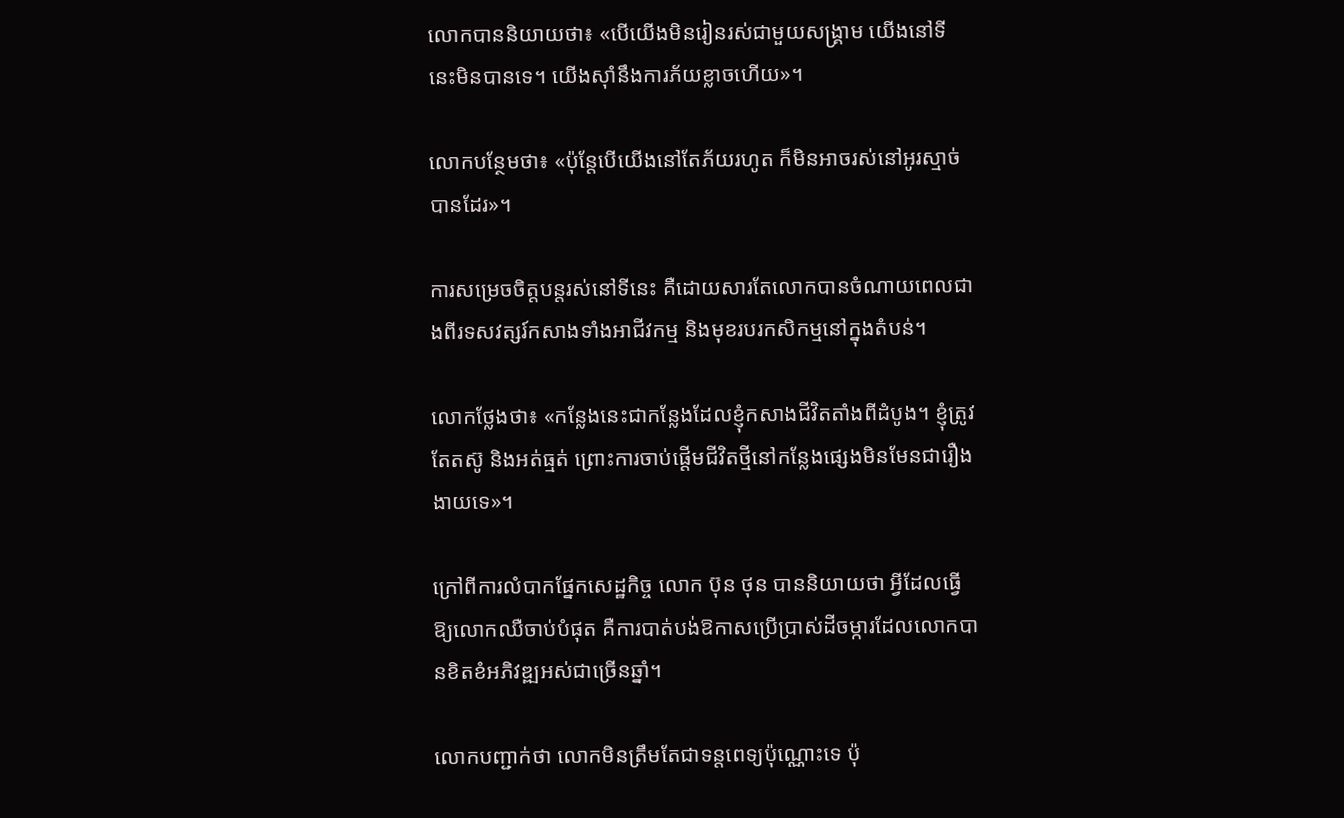លោកបាននិយាយថា៖ «បើយើងមិនរៀនរស់ជាមួយសង្គ្រាម យើងនៅទីនេះមិនបានទេ។ យើងស៊ាំនឹងការភ័យខ្លាចហើយ»។

លោកបន្ថែមថា៖ «ប៉ុន្តែបើយើងនៅតែភ័យរហូត ក៏មិនអាចរស់នៅអូរស្មាច់បានដែរ»។

ការសម្រេចចិត្តបន្តរស់នៅទីនេះ គឺដោយសារតែលោកបានចំណាយពេលជាងពីរទសវត្សរ៍កសាងទាំងអាជីវកម្ម និងមុខរបរកសិកម្មនៅក្នុងតំបន់។

លោកថ្លែងថា៖ «កន្លែងនេះជាកន្លែងដែលខ្ញុំកសាងជីវិតតាំងពីដំបូង។ ខ្ញុំត្រូវតែតស៊ូ និងអត់ធ្មត់ ព្រោះការចាប់ផ្ដើមជីវិតថ្មីនៅកន្លែងផ្សេងមិនមែនជារឿងងាយទេ»។

ក្រៅពីការលំបាកផ្នែកសេដ្ឋកិច្ច លោក ប៊ុន ថុន បាននិយាយថា អ្វីដែលធ្វើឱ្យលោកឈឺចាប់បំផុត គឺការបាត់បង់ឱកាសប្រើប្រាស់ដីចម្ការដែលលោកបានខិតខំអភិវឌ្ឍអស់ជាច្រើនឆ្នាំ។

លោកបញ្ជាក់ថា លោកមិនត្រឹមតែជាទន្តពេទ្យប៉ុណ្ណោះទេ ប៉ុ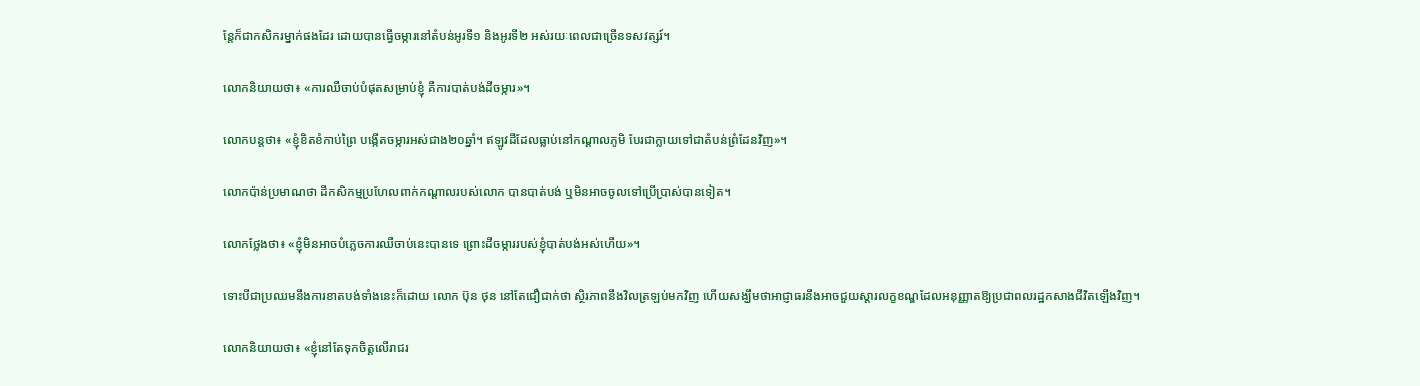ន្តែក៏ជាកសិករម្នាក់ផងដែរ ដោយបានធ្វើចម្ការនៅតំបន់អូរទី១ និងអូរទី២ អស់រយៈពេលជាច្រើនទសវត្សរ៍។

លោកនិយាយថា៖ «ការឈឺចាប់បំផុតសម្រាប់ខ្ញុំ គឺការបាត់បង់ដីចម្ការ»។

លោកបន្តថា៖ «ខ្ញុំខិតខំកាប់ព្រៃ បង្កើតចម្ការអស់ជាង២០ឆ្នាំ។ ឥឡូវដីដែលធ្លាប់នៅកណ្ដាលភូមិ បែរជាក្លាយទៅជាតំបន់ព្រំដែនវិញ»។

លោកប៉ាន់ប្រមាណថា ដីកសិកម្មប្រហែលពាក់កណ្ដាលរបស់លោក បានបាត់បង់ ឬមិនអាចចូលទៅប្រើប្រាស់បានទៀត។

លោកថ្លែងថា៖ «ខ្ញុំមិនអាចបំភ្លេចការឈឺចាប់នេះបានទេ ព្រោះដីចម្ការរបស់ខ្ញុំបាត់បង់អស់ហើយ»។

ទោះបីជាប្រឈមនឹងការខាតបង់ទាំងនេះក៏ដោយ លោក ប៊ុន ថុន នៅតែជឿជាក់ថា ស្ថិរភាពនឹងវិលត្រឡប់មកវិញ ហើយសង្ឃឹមថាអាជ្ញាធរនឹងអាចជួយស្ដារលក្ខខណ្ឌដែលអនុញ្ញាតឱ្យប្រជាពលរដ្ឋកសាងជីវិតឡើងវិញ។

លោកនិយាយថា៖ «ខ្ញុំនៅតែទុកចិត្តលើរាជរ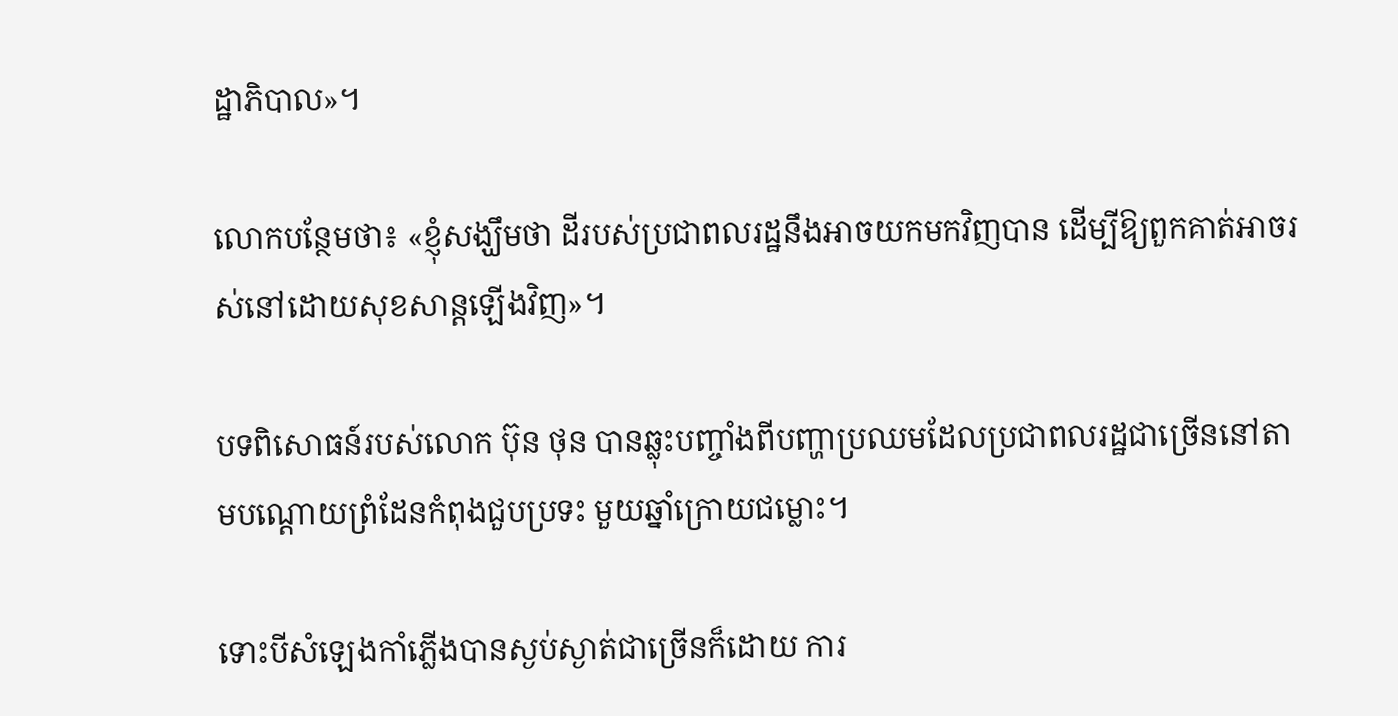ដ្ឋាភិបាល»។

លោកបន្ថែមថា៖ «ខ្ញុំសង្ឃឹមថា ដីរបស់ប្រជាពលរដ្ឋនឹងអាចយកមកវិញបាន ដើម្បីឱ្យពួកគាត់អាចរស់នៅដោយសុខសាន្តឡើងវិញ»។

បទពិសោធន៍របស់លោក ប៊ុន ថុន បានឆ្លុះបញ្ចាំងពីបញ្ហាប្រឈមដែលប្រជាពលរដ្ឋជាច្រើននៅតាមបណ្ដោយព្រំដែនកំពុងជួបប្រទះ មួយឆ្នាំក្រោយជម្លោះ។

ទោះបីសំឡេងកាំភ្លើងបានស្ងប់ស្ងាត់ជាច្រើនក៏ដោយ ការ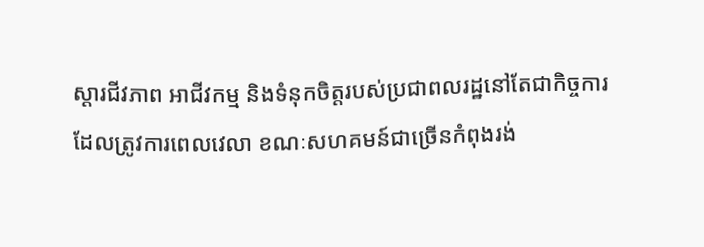ស្ដារជីវភាព អាជីវកម្ម និងទំនុកចិត្តរបស់ប្រជាពលរដ្ឋនៅតែជាកិច្ចការដែលត្រូវការពេលវេលា ខណៈសហគមន៍ជាច្រើនកំពុងរង់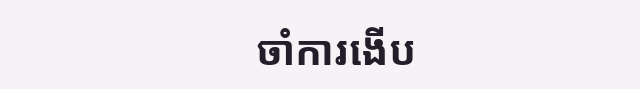ចាំការងើប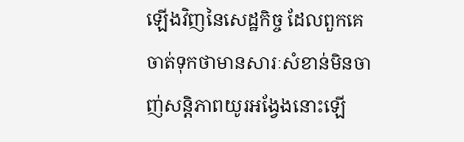ឡើងវិញនៃសេដ្ឋកិច្ច ដែលពួកគេចាត់ទុកថាមានសារៈសំខាន់មិនចាញ់សន្តិភាពយូរអង្វែងនោះឡើ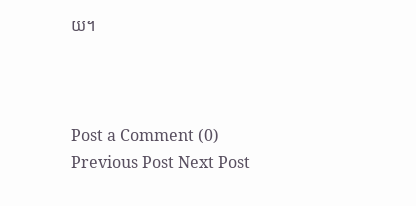យ។



Post a Comment (0)
Previous Post Next Post